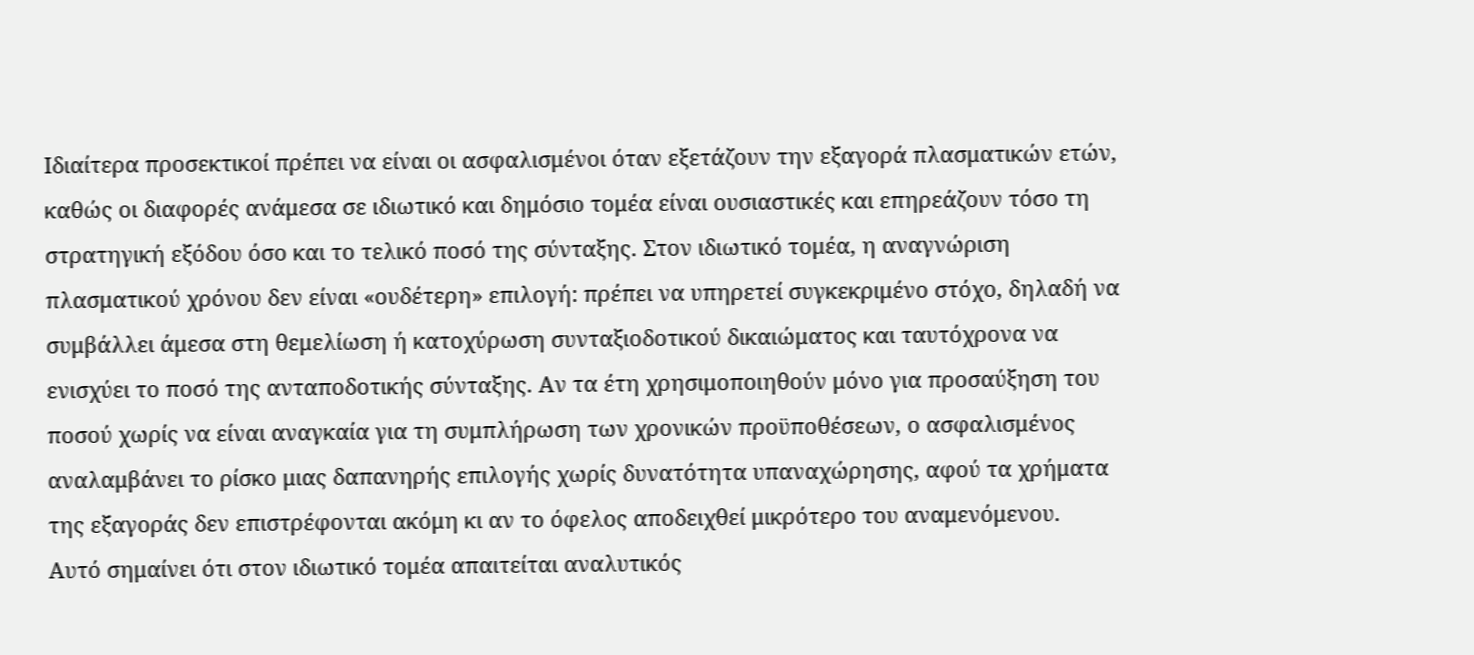Ιδιαίτερα προσεκτικοί πρέπει να είναι οι ασφαλισμένοι όταν εξετάζουν την εξαγορά πλασματικών ετών, καθώς οι διαφορές ανάμεσα σε ιδιωτικό και δημόσιο τομέα είναι ουσιαστικές και επηρεάζουν τόσο τη στρατηγική εξόδου όσο και το τελικό ποσό της σύνταξης. Στον ιδιωτικό τομέα, η αναγνώριση πλασματικού χρόνου δεν είναι «ουδέτερη» επιλογή: πρέπει να υπηρετεί συγκεκριμένο στόχο, δηλαδή να συμβάλλει άμεσα στη θεμελίωση ή κατοχύρωση συνταξιοδοτικού δικαιώματος και ταυτόχρονα να ενισχύει το ποσό της ανταποδοτικής σύνταξης. Αν τα έτη χρησιμοποιηθούν μόνο για προσαύξηση του ποσού χωρίς να είναι αναγκαία για τη συμπλήρωση των χρονικών προϋποθέσεων, ο ασφαλισμένος αναλαμβάνει το ρίσκο μιας δαπανηρής επιλογής χωρίς δυνατότητα υπαναχώρησης, αφού τα χρήματα της εξαγοράς δεν επιστρέφονται ακόμη κι αν το όφελος αποδειχθεί μικρότερο του αναμενόμενου.
Αυτό σημαίνει ότι στον ιδιωτικό τομέα απαιτείται αναλυτικός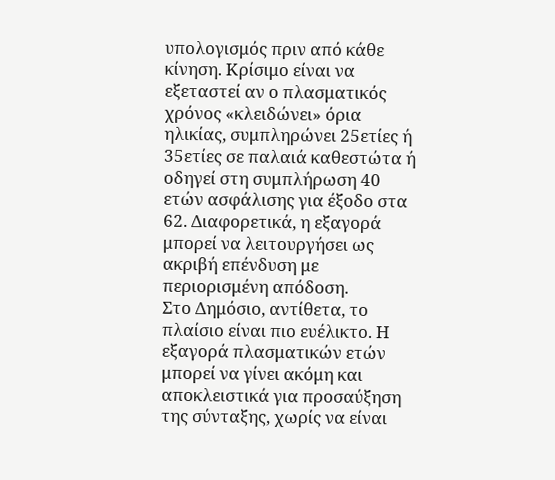υπολογισμός πριν από κάθε κίνηση. Κρίσιμο είναι να εξεταστεί αν ο πλασματικός χρόνος «κλειδώνει» όρια ηλικίας, συμπληρώνει 25ετίες ή 35ετίες σε παλαιά καθεστώτα ή οδηγεί στη συμπλήρωση 40 ετών ασφάλισης για έξοδο στα 62. Διαφορετικά, η εξαγορά μπορεί να λειτουργήσει ως ακριβή επένδυση με περιορισμένη απόδοση.
Στο Δημόσιο, αντίθετα, το πλαίσιο είναι πιο ευέλικτο. Η εξαγορά πλασματικών ετών μπορεί να γίνει ακόμη και αποκλειστικά για προσαύξηση της σύνταξης, χωρίς να είναι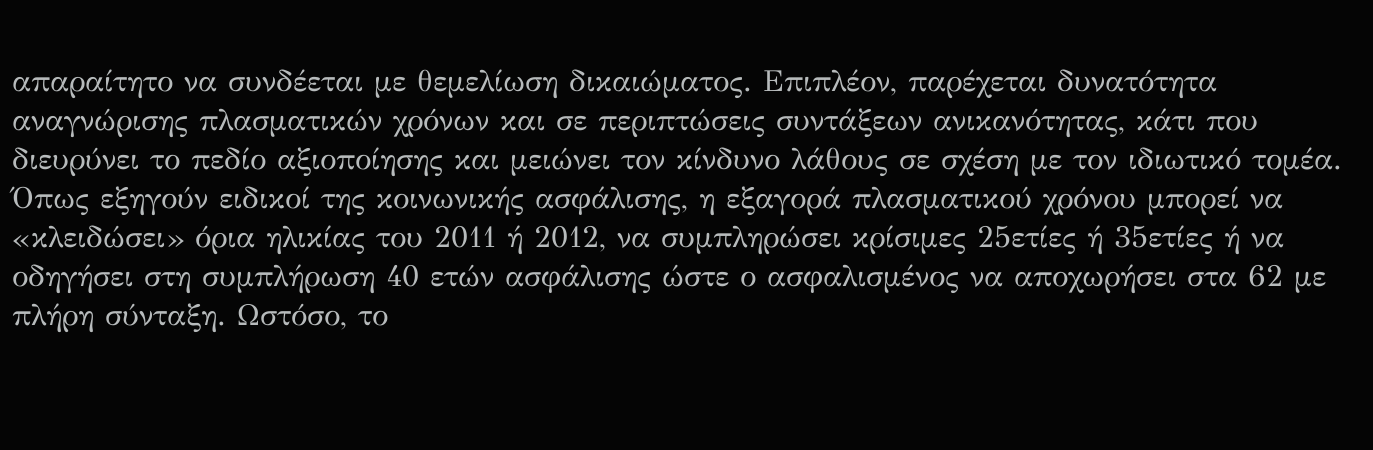απαραίτητο να συνδέεται με θεμελίωση δικαιώματος. Επιπλέον, παρέχεται δυνατότητα αναγνώρισης πλασματικών χρόνων και σε περιπτώσεις συντάξεων ανικανότητας, κάτι που διευρύνει το πεδίο αξιοποίησης και μειώνει τον κίνδυνο λάθους σε σχέση με τον ιδιωτικό τομέα.
Όπως εξηγούν ειδικοί της κοινωνικής ασφάλισης, η εξαγορά πλασματικού χρόνου μπορεί να «κλειδώσει» όρια ηλικίας του 2011 ή 2012, να συμπληρώσει κρίσιμες 25ετίες ή 35ετίες ή να οδηγήσει στη συμπλήρωση 40 ετών ασφάλισης ώστε ο ασφαλισμένος να αποχωρήσει στα 62 με πλήρη σύνταξη. Ωστόσο, το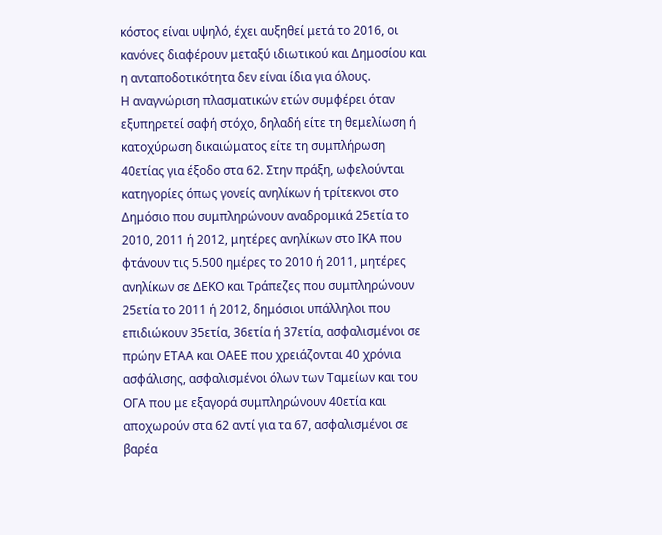κόστος είναι υψηλό, έχει αυξηθεί μετά το 2016, οι κανόνες διαφέρουν μεταξύ ιδιωτικού και Δημοσίου και η ανταποδοτικότητα δεν είναι ίδια για όλους.
Η αναγνώριση πλασματικών ετών συμφέρει όταν εξυπηρετεί σαφή στόχο, δηλαδή είτε τη θεμελίωση ή κατοχύρωση δικαιώματος είτε τη συμπλήρωση 40ετίας για έξοδο στα 62. Στην πράξη, ωφελούνται κατηγορίες όπως γονείς ανηλίκων ή τρίτεκνοι στο Δημόσιο που συμπληρώνουν αναδρομικά 25ετία το 2010, 2011 ή 2012, μητέρες ανηλίκων στο ΙΚΑ που φτάνουν τις 5.500 ημέρες το 2010 ή 2011, μητέρες ανηλίκων σε ΔΕΚΟ και Τράπεζες που συμπληρώνουν 25ετία το 2011 ή 2012, δημόσιοι υπάλληλοι που επιδιώκουν 35ετία, 36ετία ή 37ετία, ασφαλισμένοι σε πρώην ΕΤΑΑ και ΟΑΕΕ που χρειάζονται 40 χρόνια ασφάλισης, ασφαλισμένοι όλων των Ταμείων και του ΟΓΑ που με εξαγορά συμπληρώνουν 40ετία και αποχωρούν στα 62 αντί για τα 67, ασφαλισμένοι σε βαρέα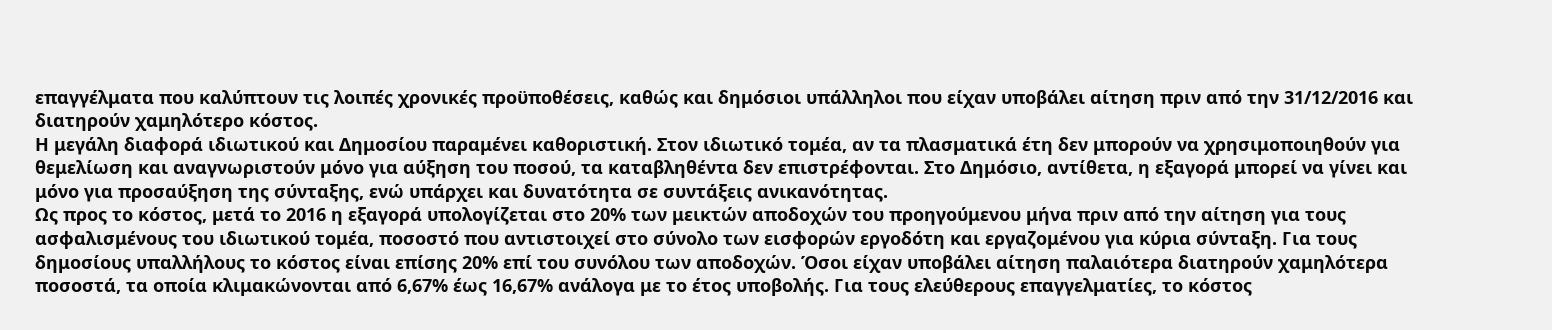επαγγέλματα που καλύπτουν τις λοιπές χρονικές προϋποθέσεις, καθώς και δημόσιοι υπάλληλοι που είχαν υποβάλει αίτηση πριν από την 31/12/2016 και διατηρούν χαμηλότερο κόστος.
Η μεγάλη διαφορά ιδιωτικού και Δημοσίου παραμένει καθοριστική. Στον ιδιωτικό τομέα, αν τα πλασματικά έτη δεν μπορούν να χρησιμοποιηθούν για θεμελίωση και αναγνωριστούν μόνο για αύξηση του ποσού, τα καταβληθέντα δεν επιστρέφονται. Στο Δημόσιο, αντίθετα, η εξαγορά μπορεί να γίνει και μόνο για προσαύξηση της σύνταξης, ενώ υπάρχει και δυνατότητα σε συντάξεις ανικανότητας.
Ως προς το κόστος, μετά το 2016 η εξαγορά υπολογίζεται στο 20% των μεικτών αποδοχών του προηγούμενου μήνα πριν από την αίτηση για τους ασφαλισμένους του ιδιωτικού τομέα, ποσοστό που αντιστοιχεί στο σύνολο των εισφορών εργοδότη και εργαζομένου για κύρια σύνταξη. Για τους δημοσίους υπαλλήλους το κόστος είναι επίσης 20% επί του συνόλου των αποδοχών. Όσοι είχαν υποβάλει αίτηση παλαιότερα διατηρούν χαμηλότερα ποσοστά, τα οποία κλιμακώνονται από 6,67% έως 16,67% ανάλογα με το έτος υποβολής. Για τους ελεύθερους επαγγελματίες, το κόστος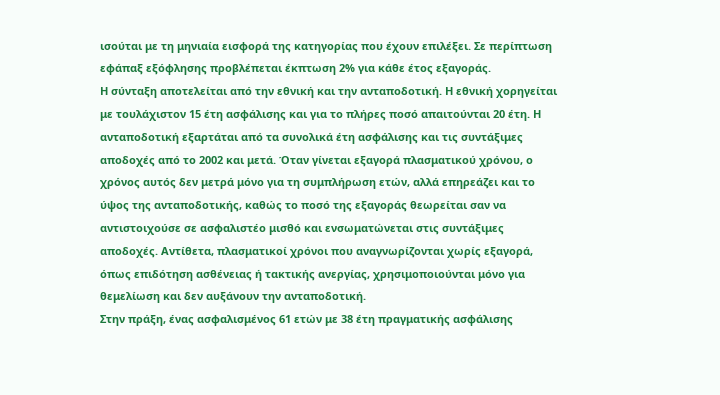ισούται με τη μηνιαία εισφορά της κατηγορίας που έχουν επιλέξει. Σε περίπτωση εφάπαξ εξόφλησης προβλέπεται έκπτωση 2% για κάθε έτος εξαγοράς.
Η σύνταξη αποτελείται από την εθνική και την ανταποδοτική. Η εθνική χορηγείται με τουλάχιστον 15 έτη ασφάλισης και για το πλήρες ποσό απαιτούνται 20 έτη. Η ανταποδοτική εξαρτάται από τα συνολικά έτη ασφάλισης και τις συντάξιμες αποδοχές από το 2002 και μετά. Όταν γίνεται εξαγορά πλασματικού χρόνου, ο χρόνος αυτός δεν μετρά μόνο για τη συμπλήρωση ετών, αλλά επηρεάζει και το ύψος της ανταποδοτικής, καθώς το ποσό της εξαγοράς θεωρείται σαν να αντιστοιχούσε σε ασφαλιστέο μισθό και ενσωματώνεται στις συντάξιμες αποδοχές. Αντίθετα, πλασματικοί χρόνοι που αναγνωρίζονται χωρίς εξαγορά, όπως επιδότηση ασθένειας ή τακτικής ανεργίας, χρησιμοποιούνται μόνο για θεμελίωση και δεν αυξάνουν την ανταποδοτική.
Στην πράξη, ένας ασφαλισμένος 61 ετών με 38 έτη πραγματικής ασφάλισης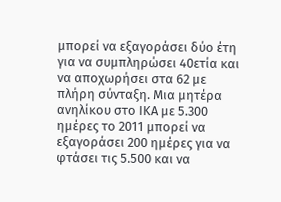μπορεί να εξαγοράσει δύο έτη για να συμπληρώσει 40ετία και να αποχωρήσει στα 62 με πλήρη σύνταξη. Μια μητέρα ανηλίκου στο ΙΚΑ με 5.300 ημέρες το 2011 μπορεί να εξαγοράσει 200 ημέρες για να φτάσει τις 5.500 και να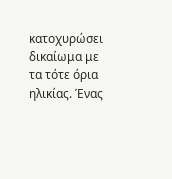κατοχυρώσει δικαίωμα με τα τότε όρια ηλικίας. Ένας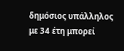δημόσιος υπάλληλος με 34 έτη μπορεί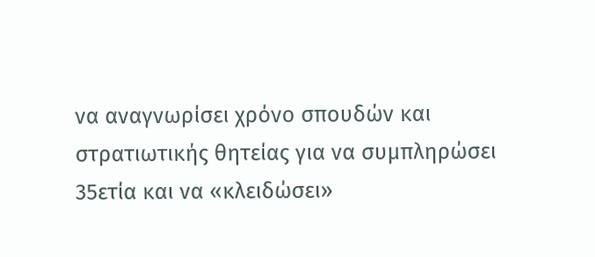να αναγνωρίσει χρόνο σπουδών και στρατιωτικής θητείας για να συμπληρώσει 35ετία και να «κλειδώσει»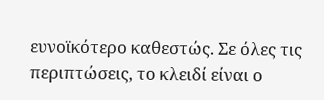ευνοϊκότερο καθεστώς. Σε όλες τις περιπτώσεις, το κλειδί είναι ο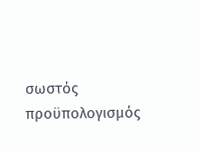σωστός προϋπολογισμός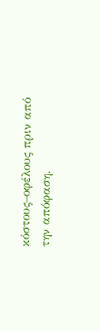κόστους–οφέλους πριν από την απόφαση.